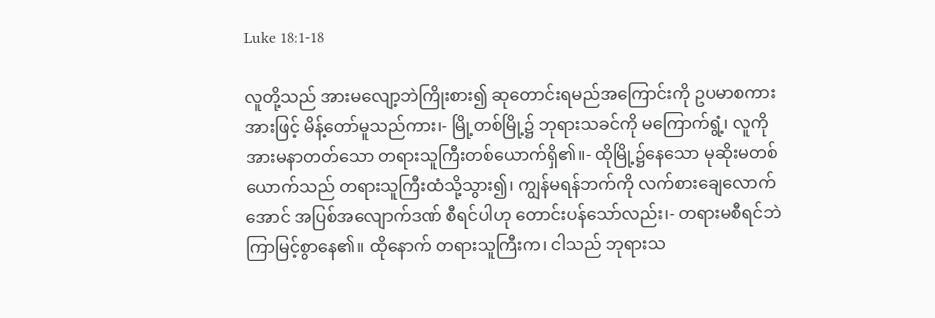Luke 18:1-18

လူတို့သည် အားမလျော့ဘဲကြိုးစား၍ ဆုတောင်းရမည်အကြောင်းကို ဥပမာစကားအားဖြင့် မိန့်တော်မူသည်ကား၊- မြို့တစ်မြို့၌ ဘုရားသခင်ကို မကြောက်ရွံ့၊ လူကို အားမနာတတ်သော တရားသူကြီးတစ်ယောက်ရှိ၏။- ထိုမြို့၌နေသော မုဆိုးမတစ်ယောက်သည် တရားသူကြီးထံသို့သွား၍၊ ကျွန်မရန်ဘက်ကို လက်စားချေလောက်အောင် အပြစ်အလျောက်ဒဏ် စီရင်ပါဟု တောင်းပန်သော်လည်း၊- တရားမစီရင်ဘဲ ကြာမြင့်စွာနေ၏။ ထိုနောက် တရားသူကြီးက၊ ငါသည် ဘုရားသ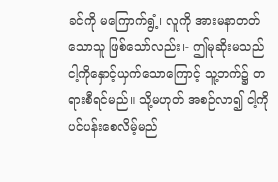ခင်ကို မကြောက်ရွံ့၊ လူကို အားမနာတတ်သောသူ ဖြစ်သော်လည်း၊- ဤမုဆိုးမသည် ငါ့ကိုနှောင့်ယှက်သောကြောင့် သူ့ဘက်၌ တရားစီရင်မည်။ သို့မဟုတ် အစဉ်လာ၍ ငါ့ကို ပင်ပန်းစေလိမ့်မည်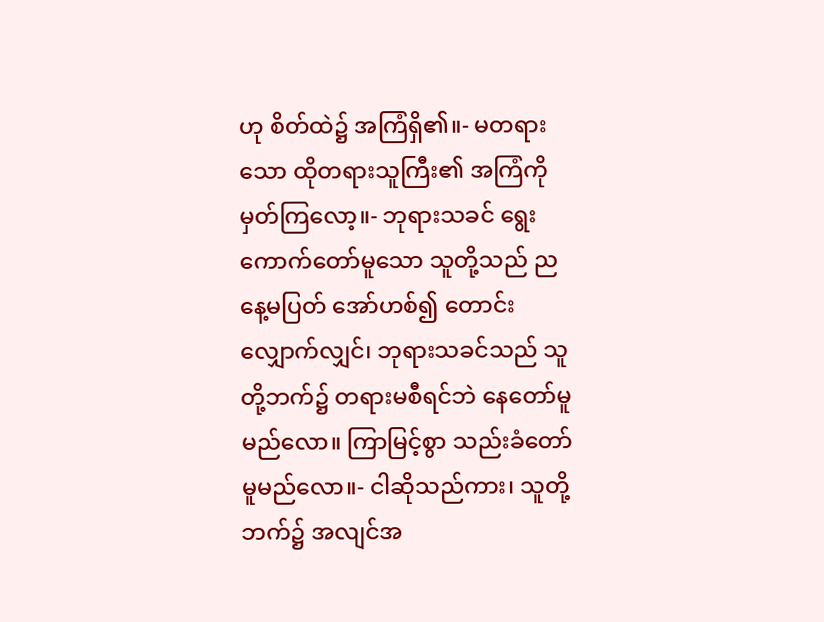ဟု စိတ်ထဲ၌ အကြံရှိ၏။- မတရားသော ထိုတရားသူကြီး၏ အကြံကို မှတ်ကြလော့။- ဘုရားသခင် ရွေးကောက်တော်မူသော သူတို့သည် ညနေ့မပြတ် အော်ဟစ်၍ တောင်းလျှောက်လျှင်၊ ဘုရားသခင်သည် သူတို့ဘက်၌ တရားမစီရင်ဘဲ နေတော်မူမည်လော။ ကြာမြင့်စွာ သည်းခံတော်မူမည်လော။- ငါဆိုသည်ကား၊ သူတို့ဘက်၌ အလျင်အ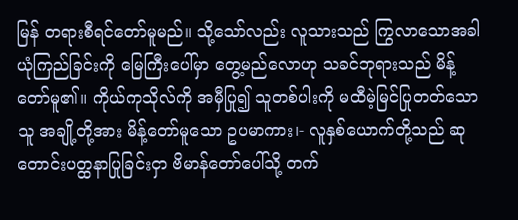မြန် တရားစီရင်တော်မူမည်။ သို့သော်လည်း လူသားသည် ကြွလာသောအခါ ယုံကြည်ခြင်းကို မြေကြီးပေါ်မှာ တွေ့မည်လောဟု သခင်ဘုရားသည် မိန့်တော်မူ၏။ ကိုယ်ကုသိုလ်ကို အမှီပြု၍ သူတစ်ပါးကို မထီမဲ့မြင်ပြုတတ်သောသူ အချို့တို့အား မိန့်တော်မူသော ဥပမာကား၊- လူနှစ်ယောက်တို့သည် ဆုတောင်းပတ္ထနာပြုခြင်းငှာ ဗိမာန်တော်ပေါ်သို့ တက်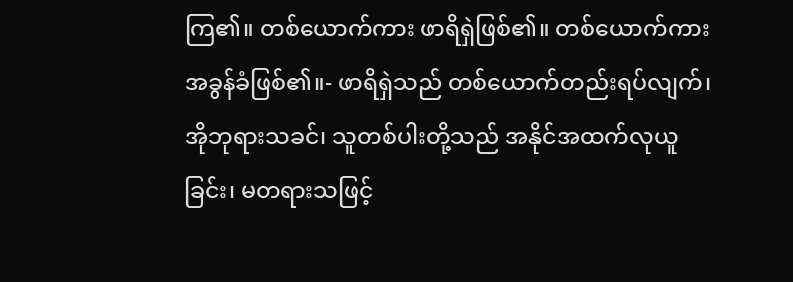ကြ၏။ တစ်ယောက်ကား ဖာရိရှဲဖြစ်၏။ တစ်ယောက်ကား အခွန်ခံဖြစ်၏။- ဖာရိရှဲသည် တစ်ယောက်တည်းရပ်လျက်၊ အိုဘုရားသခင်၊ သူတစ်ပါးတို့သည် အနိုင်အထက်လုယူခြင်း၊ မတရားသဖြင့်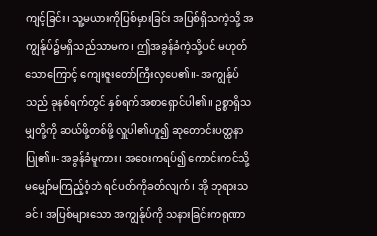ကျင့်ခြင်း၊ သူ့မယားကိုပြစ်မှားခြင်း အပြစ်ရှိသကဲ့သို့ အကျွန်ုပ်၌မရှိသည်သာမက၊ ဤအခွန်ခံကဲ့သို့ပင် မဟုတ်သောကြောင့် ကျေးဇူးတော်ကြီးလှပေ၏။- အကျွန်ုပ်သည် ခုနစ်ရက်တွင် နှစ်ရက်အစာရှောင်ပါ၏။ ဥစ္စာရှိသမျှတို့ကို ဆယ်ဖို့တစ်ဖို့ လှူပါ၏ဟူ၍ ဆုတောင်းပတ္ထနာပြု၏။- အခွန်ခံမူကား၊ အဝေးကရပ်၍ ကောင်းကင်သို့ မမျှော်မကြည့်ဝံ့ဘဲ ရင်ပတ်ကိုခတ်လျက်၊ အို ဘုရားသခင်၊ အပြစ်များသော အကျွန်ုပ်ကို သနားခြင်းကရုဏာ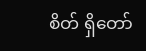စိတ် ရှိတော်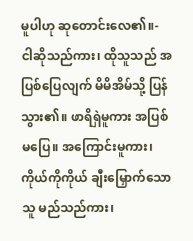မူပါဟု ဆုတောင်းလေ၏။- ငါဆိုသည်ကား၊ ထိုသူသည် အပြစ်ပြေလျက် မိမိအိမ်သို့ ပြန်သွား၏။ ဖာရိရှဲမူကား အပြစ်မပြေ။ အကြောင်းမူကား၊ ကိုယ်ကိုကိုယ် ချီးမြှောက်သောသူ မည်သည်ကား၊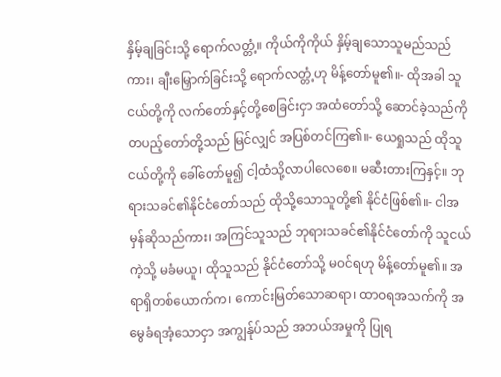နှိမ့်ချခြင်းသို့ ရောက်လတ္တံ့။ ကိုယ်ကိုကိုယ် နှိမ့်ချသောသူမည်သည်ကား၊ ချီးမြှောက်ခြင်းသို့ ရောက်လတ္တံ့ဟု မိန့်တော်မူ၏။- ထိုအခါ သူငယ်တို့ကို လက်တော်နှင့်တို့စေခြင်းငှာ အထံတော်သို့ ဆောင်ခဲ့သည်ကို တပည့်တော်တို့သည် မြင်လျှင် အပြစ်တင်ကြ၏။- ယေရှုသည် ထိုသူငယ်တို့ကို ခေါ်တော်မူ၍ ငါ့ထံသို့လာပါလေစေ။ မဆီးတားကြနှင့်။ ဘုရားသခင်၏နိုင်ငံတော်သည် ထိုသို့သောသူတို့၏ နိုင်ငံဖြစ်၏။- ငါအမှန်ဆိုသည်ကား၊ အကြင်သူသည် ဘုရားသခင်၏နိုင်ငံတော်ကို သူငယ်ကဲ့သို့ မခံမယူ၊ ထိုသူသည် နိုင်ငံတော်သို့ မဝင်ရဟု မိန့်တော်မူ၏။ အရာရှိတစ်ယောက်က၊ ကောင်းမြတ်သောဆရာ၊ ထာဝရအသက်ကို အမွေခံရအံ့သောငှာ အကျွန်ုပ်သည် အဘယ်အမှုကို ပြုရ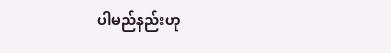ပါမည်နည်းဟု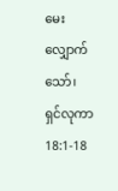မေးလျှောက်သော်၊
ရှင်လုကာ 18:1-18